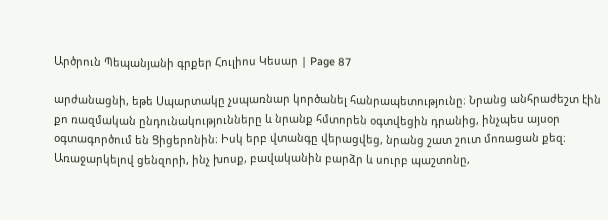Արծրուն Պեպանյանի գրքեր Հուլիոս Կեսար | Page 87

արժանացնի, եթե Սպարտակը չսպառնար կործանել հանրապետությունը։ Նրանց անհրաժեշտ էին քո ռազմական ընդունակությունները և նրանք հմտորեն օգտվեցին դրանից, ինչպես այսօր օգտագործում են Ցիցերոնին։ Իսկ երբ վտանգը վերացվեց, նրանց շատ շուտ մոռացան քեզ։ Առաջարկելով ցենզորի, ինչ խոսք, բավականին բարձր և սուրբ պաշտոնը,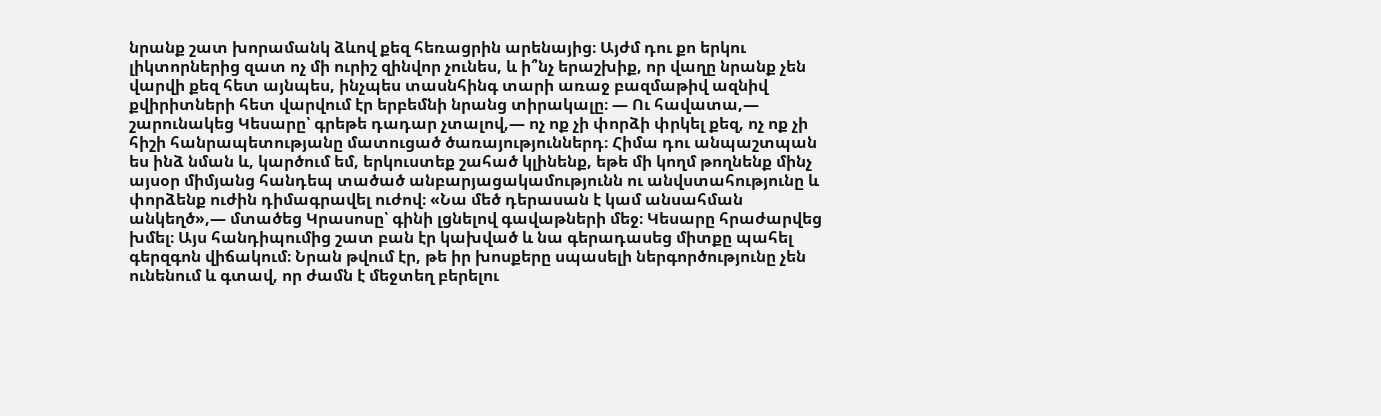նրանք շատ խորամանկ ձևով քեզ հեռացրին արենայից։ Այժմ դու քո երկու լիկտորներից զատ ոչ մի ուրիշ զինվոր չունես, և ի՞նչ երաշխիք, որ վաղը նրանք չեն վարվի քեզ հետ այնպես, ինչպես տասնհինգ տարի առաջ բազմաթիվ ազնիվ քվիրիտների հետ վարվում էր երբեմնի նրանց տիրակալը։ — Ու հավատա,— շարունակեց Կեսարը՝ գրեթե դադար չտալով,— ոչ ոք չի փորձի փրկել քեզ, ոչ ոք չի հիշի հանրապետությանը մատուցած ծառայություններդ։ Հիմա դու անպաշտպան ես ինձ նման և, կարծում եմ, երկուստեք շահած կլինենք, եթե մի կողմ թողնենք մինչ այսօր միմյանց հանդեպ տածած անբարյացակամությունն ու անվստահությունը և փորձենք ուժին դիմագրավել ուժով։ «Նա մեծ դերասան է կամ անսահման անկեղծ»,— մտածեց Կրասոսը՝ գինի լցնելով գավաթների մեջ։ Կեսարը հրաժարվեց խմել։ Այս հանդիպումից շատ բան էր կախված և նա գերադասեց միտքը պահել գերզգոն վիճակում։ Նրան թվում էր, թե իր խոսքերը սպասելի ներգործությունը չեն ունենում և գտավ, որ ժամն է մեջտեղ բերելու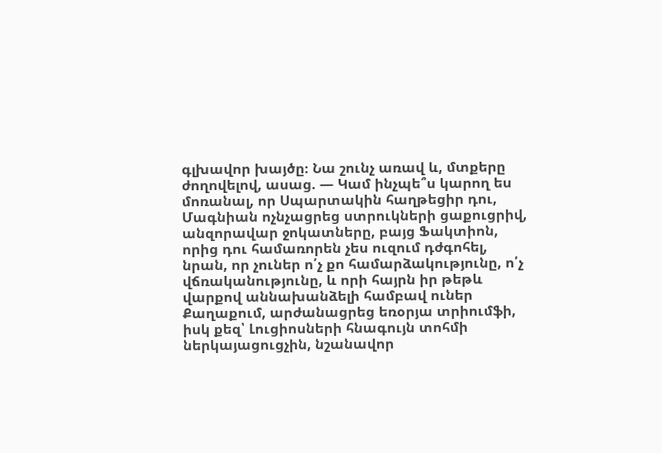գլխավոր խայծը։ Նա շունչ առավ և, մտքերը ժողովելով, ասաց. — Կամ ինչպե՞ս կարող ես մոռանալ, որ Սպարտակին հաղթեցիր դու, Մագնիան ոչնչացրեց ստրուկների ցաքուցրիվ, անզորավար ջոկատները, բայց Ֆակտիոն, որից դու համառորեն չես ուզում դժգոհել, նրան, որ չուներ ո՛չ քո համարձակությունը, ո՛չ վճռականությունը, և որի հայրն իր թեթև վարքով աննախանձելի համբավ ուներ Քաղաքում, արժանացրեց եռօրյա տրիումֆի, իսկ քեզ՝ Լուցիոսների հնագույն տոհմի ներկայացուցչին, նշանավոր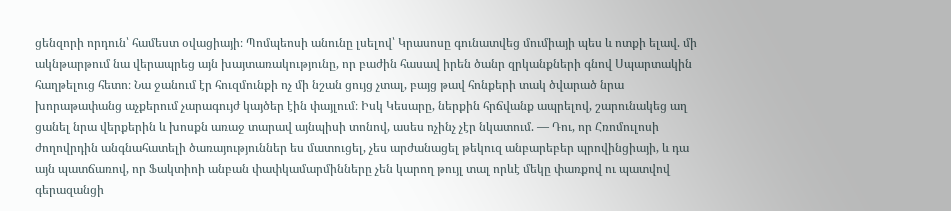ցենզորի որդուն՝ համեստ օվացիայի։ Պոմպեոսի անունը լսելով՝ Կրասոսը գունատվեց մումիայի պես և ոտքի ելավ. մի ակնթարթում նա վերապրեց այն խայտառակությունը, որ բաժին հասավ իրեն ծանր զրկանքների գնով Սպարտակին հաղթելուց հետո։ Նա ջանում էր հուզմունքի ոչ մի նշան ցույց չտալ, բայց թավ հոնքերի տակ ծվարած նրա խորաթափանց աչքերում չարագույժ կայծեր էին փայլում։ Իսկ Կեսարը, ներքին հրճվանք ապրելով, շարունակեց աղ ցանել նրա վերքերին և խոսքն առաջ տարավ այնպիսի տոնով, ասես ոչինչ չէր նկատում. — Դու, որ Հռոմուլոսի ժողովրդին անգնահատելի ծառայություններ ես մատուցել, չես արժանացել թեկուզ անբարեբեր պրովինցիայի, և դա այն պատճառով, որ Ֆակտիոի անբան փափկամարմինները չեն կարող թույլ տալ որևէ մեկը փառքով ու պատվով գերազանցի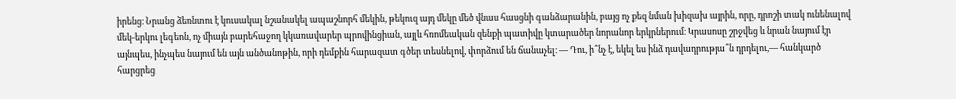իրենց։ Նրանց ձեռնտու է կուսակալ նշանակել ապաշնորհ մեկին, թեկուզ այդ մեկը մեծ վնաս հասցնի գանձարանին, բայց ոչ քեզ նման խիզախ այրին, որը, դրոշի տակ ունենալով մեկ-երկու լեգեոն, ոչ միայն բարեհաջող կկառավարեր պրովինցիան, այլև հռոմեական զենքի պատիվը կտարածեր նորանոր երկրներում։ Կրասոսը շրջվեց և նրան նայում էր այնպես, ինչպես նայում են այն անծանոթին, որի դեմքին հարազատ գծեր տեսնելով, փորձում են ճանաչել։ — Դու, ի՞նչ է, եկել ես ինձ դավադրությա՞ն դրդելու,— հանկարծ հարցրեց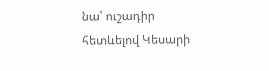նա՝ ուշադիր հետևելով Կեսարի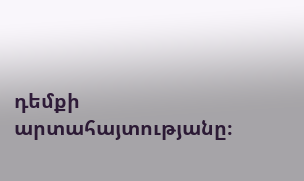դեմքի արտահայտությանը։